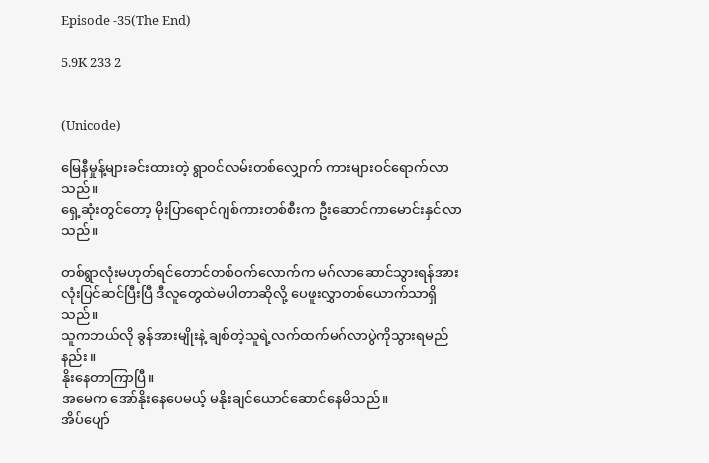Episode -35(The End)

5.9K 233 2


(Unicode)

မြေနီမှုန့်များခင်းထားတဲ့ ရွာဝင်လမ်းတစ်လျှောက် ကားများဝင်ရောက်လာသည်။
ရှေ့ဆုံးတွင်တော့ မိုးပြာရောင်ဂျစ်ကားတစ်စီးက ဦးဆောင်ကာမောင်းနှင်လာသည်။

တစ်ရွာလုံးမဟုတ်ရင်တောင်တစ်ဝက်လောက်က မဂ်လာဆောင်သွားရန်အားလုံးပြင်ဆင်ပြီးပြီ ဒီလူတွေထဲမပါတာဆိုလို့ ပေဖူးလွှာတစ်ယောက်သာရှိသည်။
သူကဘယ်လို ခွန်အားမျိုးနဲ့ ချစ်တဲ့သူရဲ့လက်ထက်မဂ်လာပွဲကိုသွားရမည်နည်း။
နိုးနေတာကြာပြီ။
အမေက အော်နိုးနေပေမယ့် မနိုးချင်ယောင်ဆောင်နေမိသည်။
အိပ်ပျော်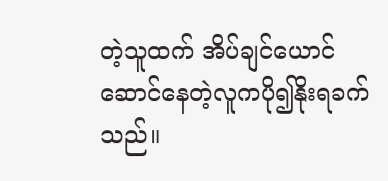တဲ့သူထက် အိပ်ချင်ယောင်ဆောင်နေတဲ့လူကပို၍နိုးရခက်သည်။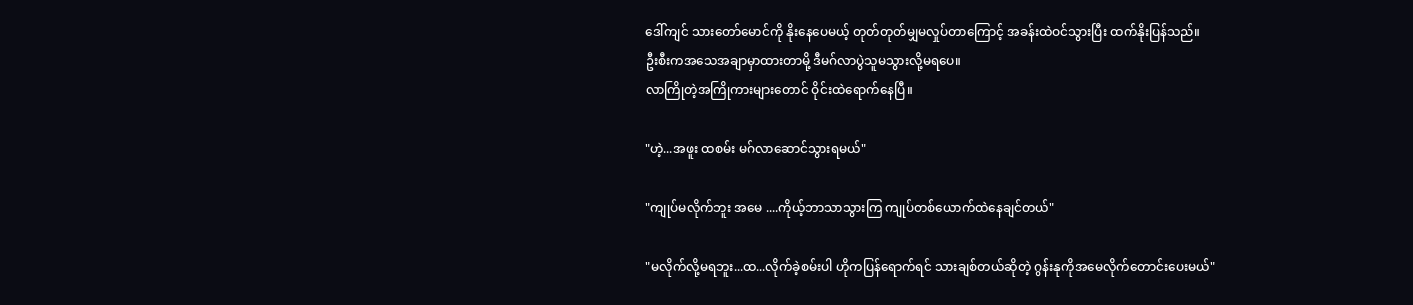ဒေါ်ကျင် သားတော်မောင်ကို နိုးနေပေမယ့် တုတ်တုတ်မျှမလှုပ်တာကြောင့် အခန်းထဲဝင်သွားပြီး ထက်နိုးပြန်သည်။
ဦးစီးကအသေအချာမှာထားတာမို့ ဒီမဂ်လာပွဲသူမသွားလို့မရပေ။
လာကြိုတဲ့အကြိုကားများတောင် ဝိုင်းထဲရောက်နေပြီ။

"ဟဲ့...အဖူး ထစမ်း မဂ်လာဆောင်သွားရမယ်"

"ကျုပ်မလိုက်ဘူး အမေ ....ကိုယ့်ဘာသာသွားကြ ကျုပ်တစ်ယောက်ထဲနေချင်တယ်"

"မလိုက်လို့မရဘူး...ထ...လိုက်ခဲ့စမ်းပါ ဟိုကပြန်ရောက်ရင် သားချစ်တယ်ဆိုတဲ့ ဂွန်းနုကိုအမေလိုက်တောင်းပေးမယ်"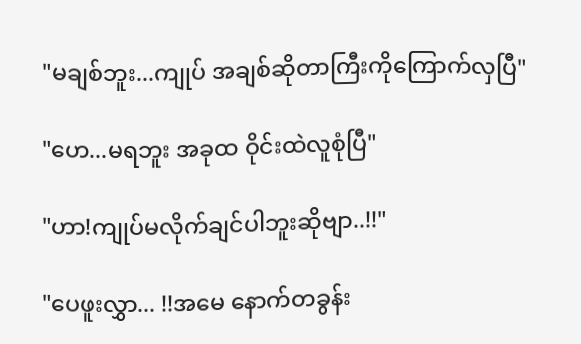"မချစ်ဘူး...ကျုပ် အချစ်ဆိုတာကြီးကိုကြောက်လှပြီ"

"ဟေ...မရဘူး အခုထ ဝိုင်းထဲလူစုံပြီ"

"ဟာ!ကျုပ်မလိုက်ချင်ပါဘူးဆိုဗျာ..!!"

"ပေဖူးလွှာ... !!အမေ နောက်တခွန်း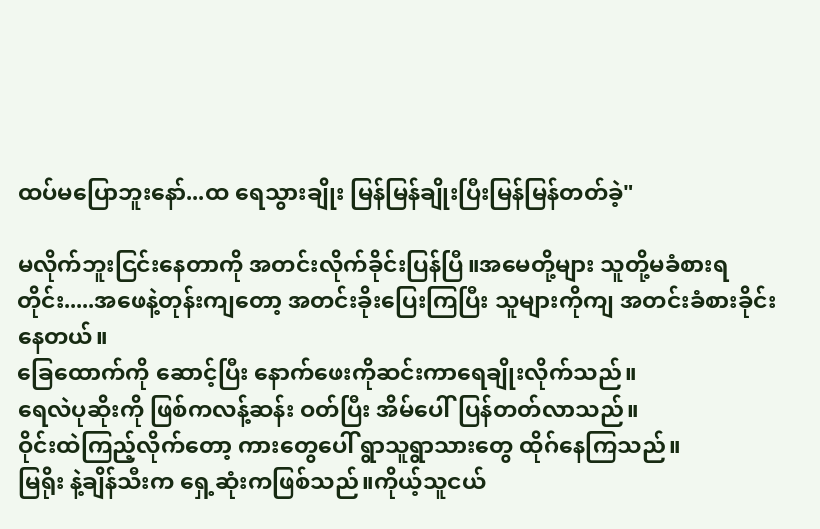ထပ်မပြောဘူးနော်...ထ ရေသွားချိုး မြန်မြန်ချိုးပြီးမြန်မြန်တတ်ခဲ့"

မလိုက်ဘူးငြင်းနေတာကို အတင်းလိုက်ခိုင်းပြန်ပြီ။အမေတို့များ သူတို့မခံစားရတိုင်း.....အဖေနဲ့တုန်းကျတော့ အတင်းခိုးပြေးကြပြီး သူများကိုကျ အတင်းခံစားခိုင်းနေတယ်။
ခြေထောက်ကို ဆောင့်ပြီး နောက်ဖေးကိုဆင်းကာရေချိုးလိုက်သည်။
ရေလဲပုဆိုးကို ဖြစ်ကလန့်ဆန်း ဝတ်ပြီး အိမ်ပေါ်ပြန်တတ်လာသည်။
ဝိုင်းထဲကြည့်လိုက်တော့ ကားတွေပေါ် ရွာသူရွာသားတွေ ထိုဂ်နေကြသည်။
မြရိုး နဲ့ချိန်သီးက ရှေ့ဆုံးကဖြစ်သည်။ကိုယ့်သူငယ်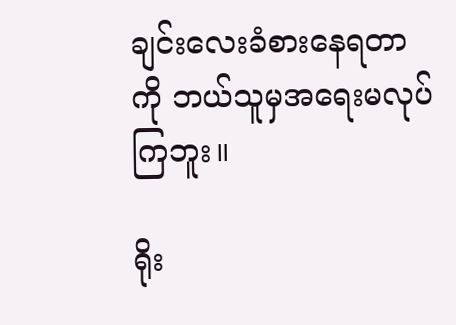ချင်းလေးခံစားနေရတာကို ဘယ်သူမှအရေးမလုပ်ကြဘူး။

ရိုး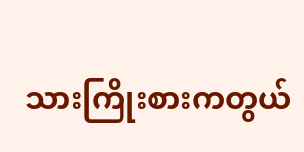သားကြိုးစားကတွယ်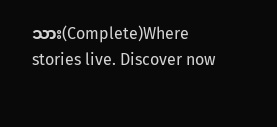သား(Complete)Where stories live. Discover now